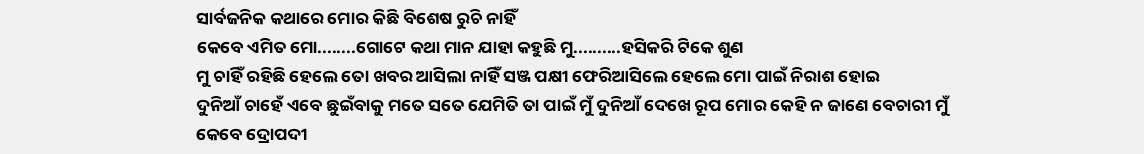ସାର୍ବଜନିକ କଥାରେ ମୋର କିଛି ବିଶେଷ ରୁଚି ନାହିଁ
କେବେ ଏମିତ ମୋ........ଗୋଟେ କଥା ମାନ ଯାହା କହୁଛି ମୁ..........ହସିକରି ଟିକେ ଶୁଣ
ମୁ ଚାହିଁ ରହିଛି ହେଲେ ତୋ ଖବର ଆସିଲା ନାହିଁ ସଞ୍ଜ ପକ୍ଷୀ ଫେରିଆସିଲେ ହେଲେ ମୋ ପାଇଁ ନିରାଶ ହୋଇ
ଦୁନିଆଁ ଚାହେଁ ଏବେ ଛୁଇଁବାକୁ ମତେ ସତେ ଯେମିତି ତା ପାଇଁ ମୁଁ ଦୁନିଆଁ ଦେଖେ ରୂପ ମୋର କେହି ନ ଜାଣେ ବେଚାରୀ ମୁଁ
କେବେ ଦ୍ରୋପଦୀ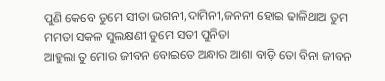ପୁଣି କେବେ ତୁମେ ସୀତା ଭଗନୀ,ଦାମିନୀ,ଜନନୀ ହୋଇ ଢାଳିଥାଅ ତୁମ ମମତା ସକଳ ସୁଲକ୍ଷଣୀ ତୁମେ ସତୀ ପୁନିତା
ଆହୁଲା ତୁ ମୋର ଜୀବନ ବୋଇତେ ଅନ୍ଧାର ଆଶା ବାଡ଼ି ତୋ ବିନା ଜୀବନ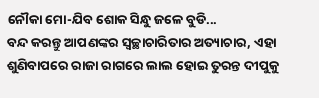ନୌକା ମୋ-ଯିବ ଶୋକ ସିନ୍ଧୁ ଜଳେ ବୁଡି...
ବନ୍ଦ କରନ୍ତୁ ଆପଣଙ୍କର ସ୍ୱଚ୍ଛାଚାରିତାର ଅତ୍ୟାଚାର, ଏହା ଶୁଣିବାପରେ ରାଜା ରାଗରେ ଲାଲ ହୋଇ ତୁରନ୍ତ ଦୀପୁକୁ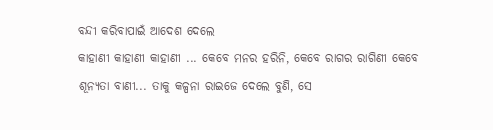ବନ୍ଦୀ କରିବାପାଇଁ ଆଦେଶ ଦେଲେ
କାହାଣୀ କାହାଣୀ କାହାଣୀ ... କେବେ ମନର ହରିନି, କେବେ ରାଗର ରାଗିଣୀ କେବେ ଶୂନ୍ୟତା ବାଣୀ... ତାକୁ କଳ୍ପନା ରାଇଜେ ଦେଲେ ବୁଣି, ସେ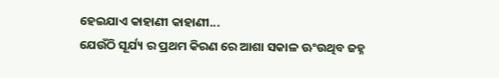ହେଇଯାଏ କାହାଣୀ କାହାଣୀ...
ଯେଉଁଠି ସୂର୍ଯ୍ୟ ର ପ୍ରଥମ କିରଣ ରେ ଆଶା ସକାଳ ଊଂଉଥିବ ଜହ୍ନ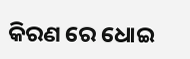କିରଣ ରେ ଧୋଇ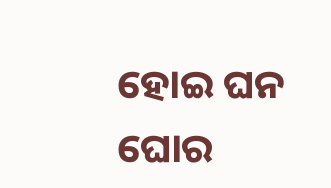ହୋଇ ଘନ ଘୋର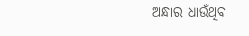ଅନ୍ଧାର ଧାଉଁଥିବ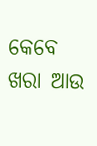କେବେ ଖରା ଆଉ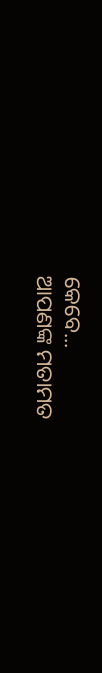କେବେ...
ଆପଣଙ୍କ ମତାମତ